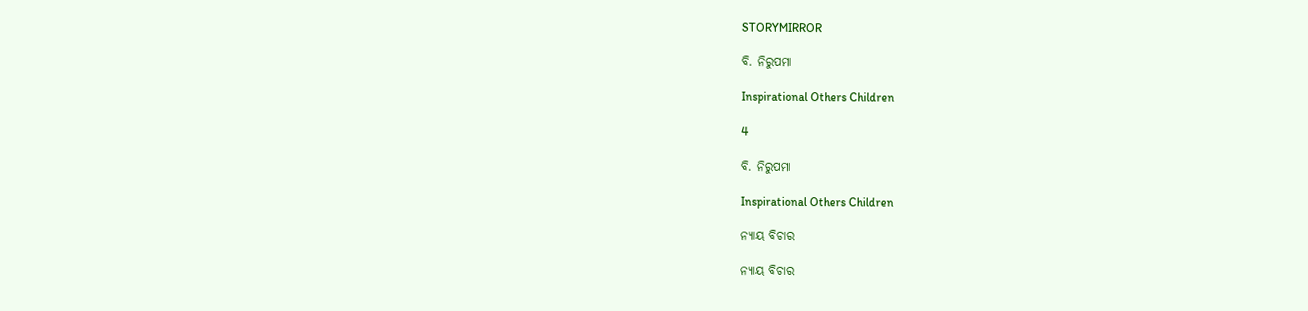STORYMIRROR

ବି. ନିରୁପମା

Inspirational Others Children

4

ବି. ନିରୁପମା

Inspirational Others Children

ନ୍ୟାୟ ବିଚାର

ନ୍ୟାୟ ବିଚାର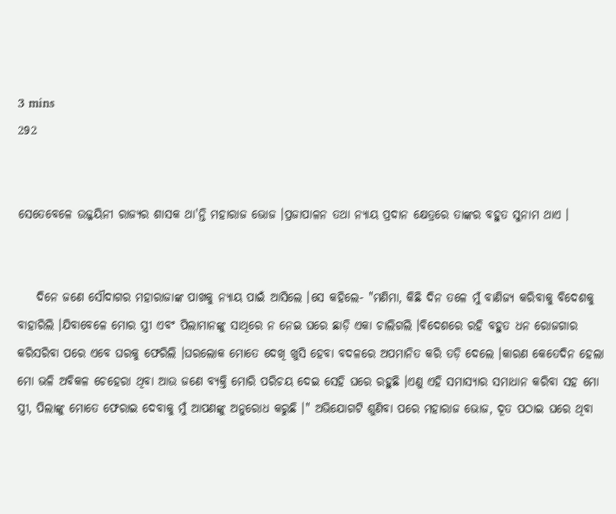3 mins
292


ସେତେବେଳେ ଉଜ୍ଜୟିନୀ ରାଜ୍ୟର ଶାସକ ଥା'ନ୍ତି ମହାରାଜ ଭୋଜ ।ପ୍ରଜାପାଳନ ତଥା ନ୍ୟାୟ ପ୍ରଦାନ କ୍ଷେତ୍ରରେ ତାଙ୍କର ବହୁତ ସୁନାମ ଥାଏ ।


    ଦିନେ ଜଣେ ସୌଦାଗର ମହାରାଜାଙ୍କ ପାଖକୁ ନ୍ୟାୟ ପାଇଁ ଆସିଲେ ।ସେ କହିଲେ- "ମଣିମା, କିଛି ଦିନ ତଳେ ମୁଁ ବାଣିଜ୍ୟ କରିବାକୁ ବିଦେଶକୁ ବାହାରିଲି ।ଯିବାବେଳେ ମୋର ସ୍ତ୍ରୀ ଏବଂ ପିଲାମାନଙ୍କୁ ସାଥିରେ ନ ନେଇ ଘରେ ଛାଡ଼ି ଏକା ଚାଲିଗଲି ।ବିଦେଶରେ ରହି ବହୁତ ଧନ ରୋଜଗାର କରିସରିବା ପରେ ଏବେ ଘରକୁ ଫେରିଲି ।ଘରଲୋକ ମୋତେ ଦେଖି ଖୁସି ହେବା ବଦଳରେ ଅପମାନିତ କରି ତଡ଼ି ଦେଲେ ।କାରଣ କେତେଦିନ ହେଲା ମୋ ଭଳି ଅବିକଳ ଚେହେରା ଥିବା ଆଉ ଜଣେ ବ୍ୟକ୍ତି ମୋରି ପରିଚୟ ଦେଇ ସେହି ଘରେ ରହୁଛି ।ଏଣୁ ଏହି ସମାସ୍ୟାର ସମାଧାନ କରିବା ସହ ମୋ ସ୍ତ୍ରୀ, ପିଲାଙ୍କୁ ମୋତେ ଫେରାଇ ଦେବାକୁ ମୁଁ ଆପଣଙ୍କୁ ଅନୁରୋଧ କରୁଛି ।" ଅଭିଯୋଗଟି ଶୁଣିବା ପରେ ମହାରାଜ ଭୋଜ, ଦୂତ ପଠାଇ ଘରେ ଥିବା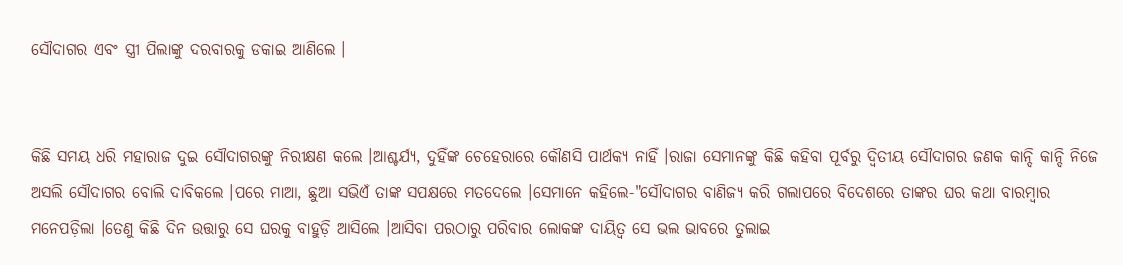ସୌଦାଗର ଏବଂ ସ୍ତ୍ରୀ ପିଲାଙ୍କୁ ଦରବାରକୁ ଡକାଇ ଆଣିଲେ ।


କିଛି ସମୟ ଧରି ମହାରାଜ ଦୁଇ ସୌଦାଗରଙ୍କୁ ନିରୀକ୍ଷଣ କଲେ ।ଆଶ୍ଚର୍ଯ୍ୟ, ଦୁହିଁଙ୍କ ଚେହେରାରେ କୌଣସି ପାର୍ଥକ୍ୟ ନାହିଁ ।ରାଜା ସେମାନଙ୍କୁ କିଛି କହିବା ପୂର୍ବରୁ ଦ୍ଵିତୀୟ ସୌଦାଗର ଜଣକ କାନ୍ଦି କାନ୍ଦି ନିଜେ ଅସଲି ସୌଦାଗର ବୋଲି ଦାବିକଲେ ।ପରେ ମାଆ, ଛୁଆ ସଭିଏଁ ତାଙ୍କ ସପକ୍ଷରେ ମତଦେଲେ ।ସେମାନେ କହିଲେ-"ସୌଦାଗର ବାଣିଜ୍ୟ କରି ଗଲାପରେ ବିଦେଶରେ ତାଙ୍କର ଘର କଥା ବାରମ୍ବାର ମନେପଡ଼ିଲା ।ତେଣୁ କିଛି ଦିନ ଉତ୍ତାରୁ ସେ ଘରକୁ ବାହୁଡ଼ି ଆସିଲେ ।ଆସିବା ପରଠାରୁ ପରିବାର ଲୋକଙ୍କ ଦାୟିତ୍ୱ ସେ ଭଲ ଭାବରେ ତୁଲାଇ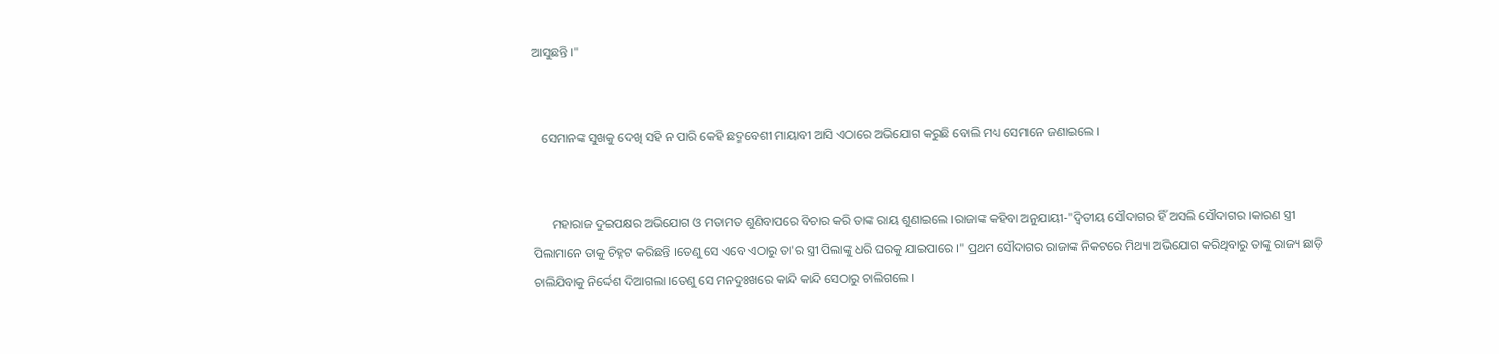ଆସୁଛନ୍ତି ।"


   ସେମାନଙ୍କ ସୁଖକୁ ଦେଖି ସହି ନ ପାରି କେହି ଛଦ୍ମବେଶୀ ମାୟାବୀ ଆସି ଏଠାରେ ଅଭିଯୋଗ କରୁଛି ବୋଲି ମଧ୍ୟ ସେମାନେ ଜଣାଇଲେ ।


      ମହାରାଜ ଦୁଇପକ୍ଷର ଅଭିଯୋଗ ଓ ମତାମତ ଶୁଣିବାପରେ ବିଚାର କରି ତାଙ୍କ ରାୟ ଶୁଣାଇଲେ ।ରାଜାଙ୍କ କହିବା ଅନୁଯାୟୀ-"ଦ୍ୱିତୀୟ ସୌଦାଗର ହିଁ ଅସଲି ସୌଦାଗର ।କାରଣ ସ୍ତ୍ରୀ ପିଲାମାନେ ତାକୁ ଚିହ୍ନଟ କରିଛନ୍ତି ।ତେଣୁ ସେ ଏବେ ଏଠାରୁ ତା'ର ସ୍ତ୍ରୀ ପିଲାଙ୍କୁ ଧରି ଘରକୁ ଯାଇପାରେ ।" ପ୍ରଥମ ସୌଦାଗର ରାଜାଙ୍କ ନିକଟରେ ମିଥ୍ୟା ଅଭିଯୋଗ କରିଥିବାରୁ ତାଙ୍କୁ ରାଜ୍ୟ ଛାଡ଼ି ଚାଲିଯିବାକୁ ନିର୍ଦ୍ଦେଶ ଦିଆଗଲା ।ତେଣୁ ସେ ମନଦୁଃଖରେ କାନ୍ଦି କାନ୍ଦି ସେଠାରୁ ଚାଲିଗଲେ ।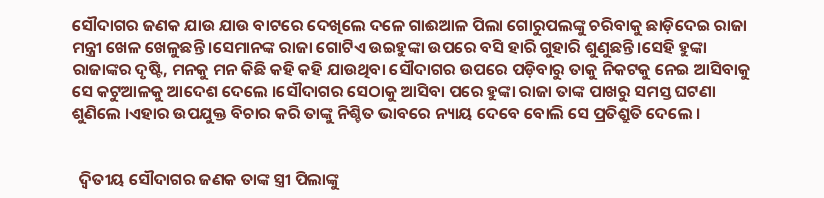ସୌଦାଗର ଜଣକ ଯାଉ ଯାଉ ବାଟରେ ଦେଖିଲେ ଦଳେ ଗାଈଆଳ ପିଲା ଗୋରୁପଲଙ୍କୁ ଚରିବାକୁ ଛାଡ଼ିଦେଇ ରାଜା ମନ୍ତ୍ରୀ ଖେଳ ଖେଳୁଛନ୍ତି ।ସେମାନଙ୍କ ରାଜା ଗୋଟିଏ ଉଇହୁଙ୍କା ଉପରେ ବସି ହାରି ଗୁହାରି ଶୁଣୁଛନ୍ତି ।ସେହି ହୁଙ୍କା ରାଜାଙ୍କର ଦୃଷ୍ଟି, ମନକୁ ମନ କିଛି କହି କହି ଯାଉଥିବା ସୌଦାଗର ଉପରେ ପଡ଼ିବାରୁ ତାକୁ ନିକଟକୁ ନେଇ ଆସିବାକୁ ସେ କଟୁଆଳକୁ ଆଦେଶ ଦେଲେ ।ସୌଦାଗର ସେଠାକୁ ଆସିବା ପରେ ହୁଙ୍କା ରାଜା ତାଙ୍କ ପାଖରୁ ସମସ୍ତ ଘଟଣା ଶୁଣିଲେ ।ଏହାର ଉପଯୁକ୍ତ ବିଚାର କରି ତାଙ୍କୁ ନିଶ୍ଚିତ ଭାବରେ ନ୍ୟାୟ ଦେବେ ବୋଲି ସେ ପ୍ରତିଶ୍ରୁତି ଦେଲେ ।


  ଦ୍ୱିତୀୟ ସୌଦାଗର ଜଣକ ତାଙ୍କ ସ୍ତ୍ରୀ ପିଲାଙ୍କୁ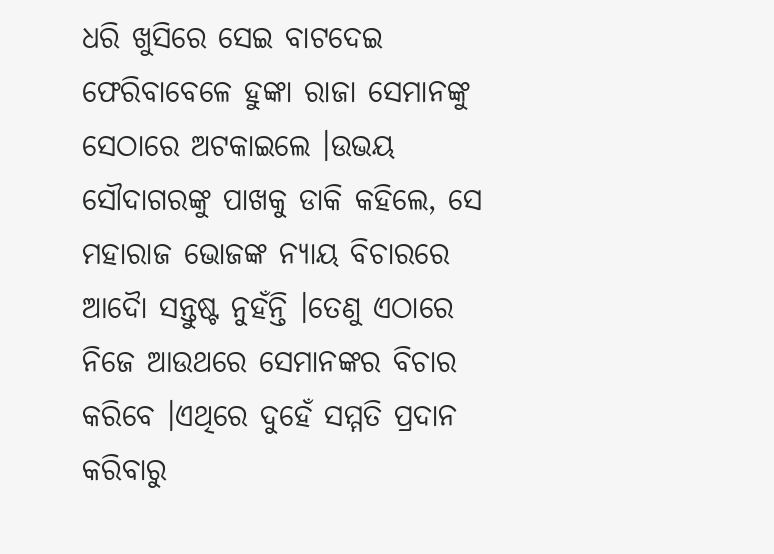ଧରି ଖୁସିରେ ସେଇ ବାଟଦେଇ ଫେରିବାବେଳେ ହୁଙ୍କା ରାଜା ସେମାନଙ୍କୁ ସେଠାରେ ଅଟକାଇଲେ ।ଉଭୟ ସୌଦାଗରଙ୍କୁ ପାଖକୁ ଡାକି କହିଲେ, ସେ ମହାରାଜ ଭୋଜଙ୍କ ନ୍ୟାୟ ବିଚାରରେ ଆଦୋୖ ସନ୍ତୁଷ୍ଟ ନୁହଁନ୍ତି ।ତେଣୁ ଏଠାରେ ନିଜେ ଆଉଥରେ ସେମାନଙ୍କର ବିଚାର କରିବେ ।ଏଥିରେ ଦୁହେଁ ସମ୍ମତି ପ୍ରଦାନ କରିବାରୁ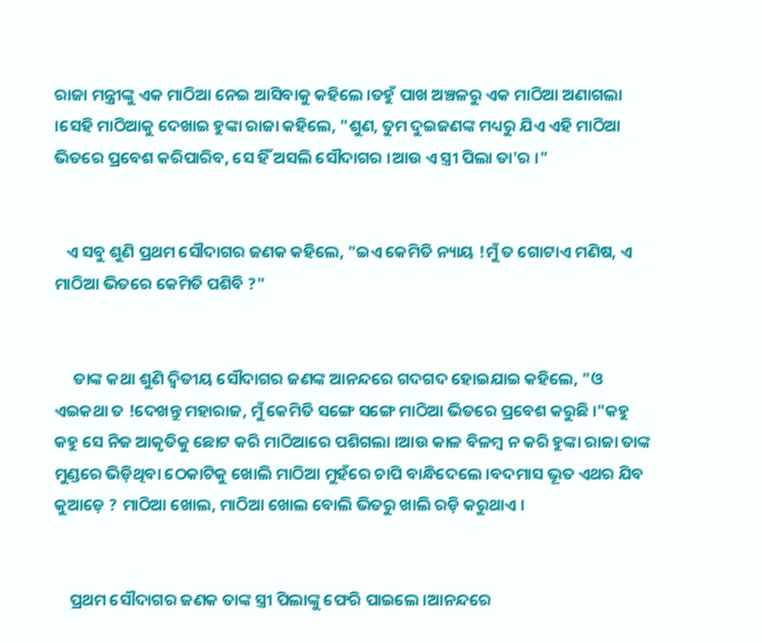ରାଜା ମନ୍ତ୍ରୀଙ୍କୁ ଏକ ମାଠିଆ ନେଇ ଆସିବାକୁ କହିଲେ ।ତହୁଁ ପାଖ ଅଞ୍ଚଳରୁ ଏକ ମାଠିଆ ଅଣାଗଲା ।ସେହି ମାଠିଆକୁ ଦେଖାଇ ହୁଙ୍କା ରାଜା କହିଲେ, "ଶୁଣ, ତୁମ ଦୁଇଜଣଙ୍କ ମଧ୍ୟରୁ ଯିଏ ଏହି ମାଠିଆ ଭିତରେ ପ୍ରବେଶ କରିପାରିବ, ସେ ହିଁ ଅସଲି ସୌଦାଗର ।ଆଉ ଏ ସ୍ତ୍ରୀ ପିଲା ତା'ର ।"


   ଏ ସବୁ ଶୁଣି ପ୍ରଥମ ସୌଦାଗର ଜଣକ କହିଲେ, "ଇଏ କେମିତି ନ୍ୟାୟ !ମୁଁ ତ ଗୋଟାଏ ମଣିଷ, ଏ ମାଠିଆ ଭିତରେ କେମିତି ପଶିବି ?"


     ତାଙ୍କ କଥା ଶୁଣି ଦ୍ଵିତୀୟ ସୌଦାଗର ଜଣଙ୍କ ଆନନ୍ଦରେ ଗଦଗଦ ହୋଇଯାଇ କହିଲେ, "ଓ ଏଇକଥା ତ !ଦେଖନ୍ତୁ ମହାରାଜ, ମୁଁ କେମିତି ସଙ୍ଗେ ସଙ୍ଗେ ମାଠିଆ ଭିତରେ ପ୍ରବେଶ କରୁଛି ।"କହୁ କହୁ ସେ ନିଜ ଆକୃତିକୁ ଛୋଟ କରି ମାଠିଆରେ ପଶିଗଲା ।ଆଉ କାଳ ବିଳମ୍ବ ନ କରି ହୁଙ୍କା ରାଜା ତାଙ୍କ ମୁଣ୍ଡରେ ଭିଡ଼ିଥିବା ଠେକାଟିକୁ ଖୋଲି ମାଠିଆ ମୁହଁରେ ଚାପି ବାନ୍ଧିଦେଲେ ।ବଦମାସ ଭୂତ ଏଥର ଯିବ କୁଆଡ଼େ ? ମାଠିଆ ଖୋଲ, ମାଠିଆ ଖୋଲ ବୋଲି ଭିତରୁ ଖାଲି ରଡ଼ି କରୁଥାଏ ।


    ପ୍ରଥମ ସୌଦାଗର ଜଣକ ତାଙ୍କ ସ୍ତ୍ରୀ ପିଲାଙ୍କୁ ଫେରି ପାଇଲେ ।ଆନନ୍ଦରେ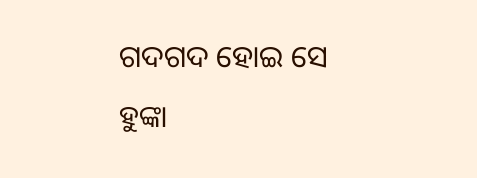ଗଦଗଦ ହୋଇ ସେ ହୁଙ୍କା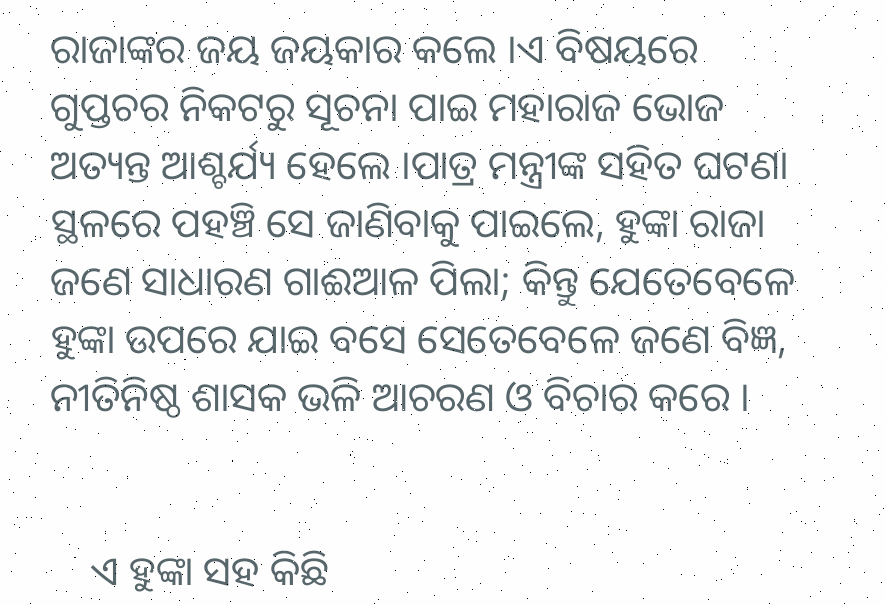ରାଜାଙ୍କର ଜୟ ଜୟକାର କଲେ ।ଏ ବିଷୟରେ ଗୁପ୍ତଚର ନିକଟରୁ ସୂଚନା ପାଇ ମହାରାଜ ଭୋଜ ଅତ୍ୟନ୍ତ ଆଶ୍ଚର୍ଯ୍ୟ ହେଲେ ।ପାତ୍ର ମନ୍ତ୍ରୀଙ୍କ ସହିତ ଘଟଣା ସ୍ଥଳରେ ପହଞ୍ଚି ସେ ଜାଣିବାକୁ ପାଇଲେ, ହୁଙ୍କା ରାଜା ଜଣେ ସାଧାରଣ ଗାଈଆଳ ପିଲା; କିନ୍ତୁ ଯେତେବେଳେ ହୁଙ୍କା ଉପରେ ଯାଇ ବସେ ସେତେବେଳେ ଜଣେ ବିଜ୍ଞ, ନୀତିନିଷ୍ଠ ଶାସକ ଭଳି ଆଚରଣ ଓ ବିଚାର କରେ ।


    ଏ ହୁଙ୍କା ସହ କିଛି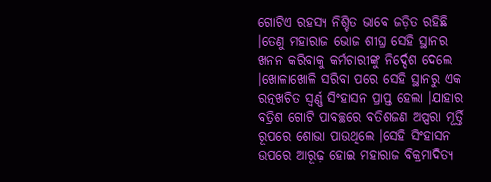ଗୋଟିଏ ରହସ୍ୟ ନିଶ୍ଚିତ ଭାବେ ଜଡ଼ିତ ରହିଛି ।ତେଣୁ ମହାରାଜ ଭୋଜ ଶୀଘ୍ର ସେହି ସ୍ଥାନର ଖନନ କରିବାକୁ କର୍ମଚାରୀଙ୍କୁ ନିର୍ଦ୍ଦେଶ ଦେଲେ ।ଖୋଳାଖୋଳି ସରିବା ପରେ ସେହି ସ୍ଥାନରୁ ଏକ ରତ୍ନଖଚିତ ସ୍ୱର୍ଣ୍ଣ ସିଂହାସନ ପ୍ରାପ୍ତ ହେଲା ।ଯାହାର ବତ୍ରିଶ ଗୋଟି ପାବଚ୍ଛରେ ବତିଶଜଣ ଅପ୍ସରା ମୂର୍ତ୍ତି ରୂପରେ ଶୋଭା ପାଉଥିଲେ ।ସେହି ସିଂହାସନ ଉପରେ ଆରୂଢ଼ ହୋଇ ମହାରାଜ ବିକ୍ରମାଦିତ୍ୟ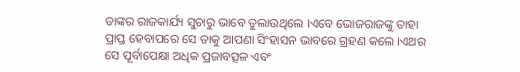ତାଙ୍କର ରାଜକାର୍ଯ୍ୟ ସୁଚାରୁ ଭାବେ ତୁଲାଉଥିଲେ ।ଏବେ ଭୋଜରାଜଙ୍କୁ ତାହା ପ୍ରାପ୍ତ ହେବାପରେ ସେ ତାକୁ ଆପଣା ସିଂହାସନ ଭାବରେ ଗ୍ରହଣ କଲେ ।ଏଥର ସେ ପୂର୍ବାପେକ୍ଷା ଅଧିକ ପ୍ରଜାବତ୍ସଳ ଏବଂ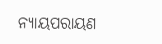ନ୍ୟାୟପରାୟଣ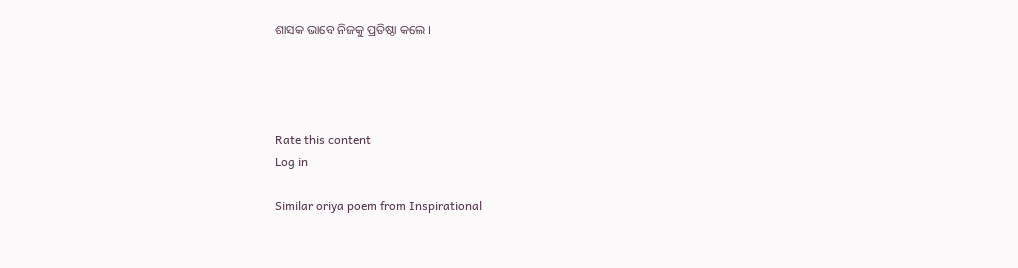ଶାସକ ଭାବେ ନିଜକୁ ପ୍ରତିଷ୍ଠା କଲେ ।




Rate this content
Log in

Similar oriya poem from Inspirational